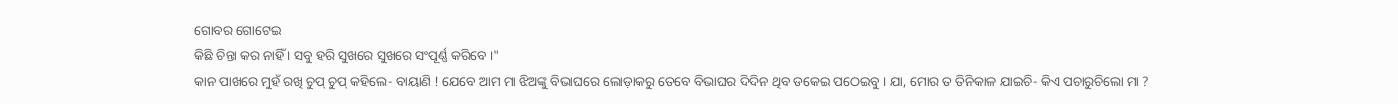ଗୋବର ଗୋଟେଇ
କିଛି ଚିନ୍ତା କର ନାହିଁ । ସବୁ ହରି ସୁଖରେ ସୁଖରେ ସଂପୂର୍ଣ୍ଣ କରିବେ ।"
କାନ ପାଖରେ ମୁହଁ ରଖି ଚୁପ୍ ଚୁପ୍ କହିଲେ- ବାୟାଣି ! ଯେବେ ଆମ ମା ଝିଅଙ୍କୁ ବିଭାଘରେ ଲୋଡ଼ାକରୁ ତେବେ ବିଭାଘର ଦିଦିନ ଥିବ ଡକେଇ ପଠେଇବୁ । ଯା, ମୋର ତ ତିନିକାଳ ଯାଇଚି- କିଏ ପଚାରୁଚିଲୋ ମା ?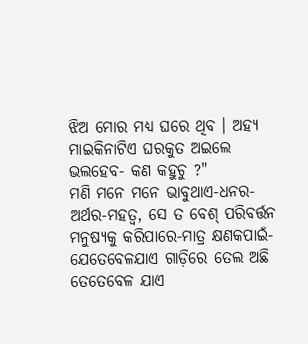ଝିଅ ମୋର ମଧ୍ୟ ଘରେ ଥିବ । ଅହ୍ୟ ମାଇକିନାଟିଏ ଘରକୁତ ଅଇଲେ ଭଲହେବ- କଣ କହୁଚୁ ?"
ମଣି ମନେ ମନେ ଭାବୁଥାଏ-ଧନର-ଅର୍ଥର-ମହତ୍ୱ, ସେ ତ ବେଶ୍ ପରିବର୍ତ୍ତନ ମନୁଷ୍ୟକୁ କରିପାରେ-ମାତ୍ର କ୍ଷଣକପାଇଁ-ଯେତେବେଳଯାଏ ଗାଡ଼ିରେ ତେଲ ଅଛି ତେତେବେଳ ଯାଏ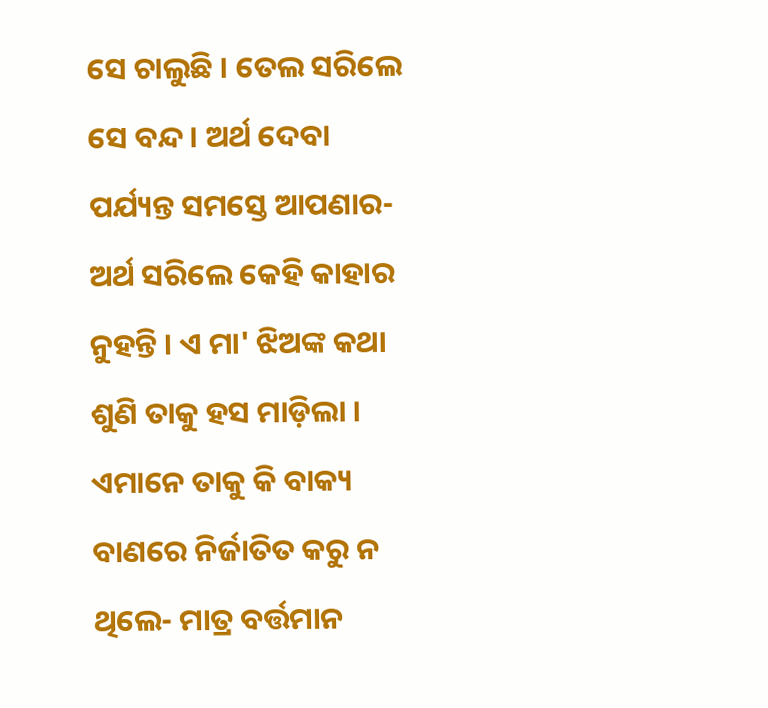ସେ ଚାଲୁଛି । ତେଲ ସରିଲେ ସେ ବନ୍ଦ । ଅର୍ଥ ଦେବା ପର୍ଯ୍ୟନ୍ତ ସମସ୍ତେ ଆପଣାର-ଅର୍ଥ ସରିଲେ କେହି କାହାର ନୁହନ୍ତି । ଏ ମା' ଝିଅଙ୍କ କଥା ଶୁଣି ତାକୁ ହସ ମାଡ଼ିଲା । ଏମାନେ ତାକୁ କି ବାକ୍ୟ ବାଣରେ ନିର୍ଜାତିତ କରୁ ନ ଥିଲେ- ମାତ୍ର ବର୍ତ୍ତମାନ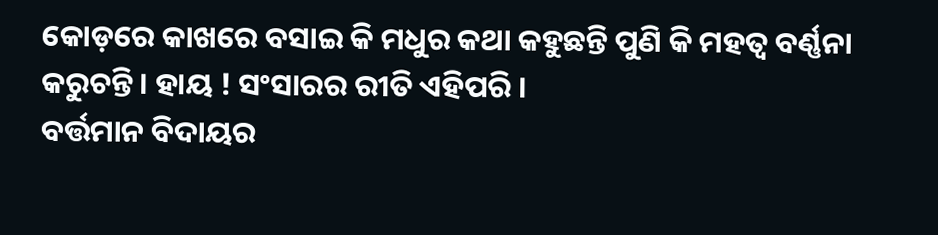କୋଡ଼ରେ କାଖରେ ବସାଇ କି ମଧୁର କଥା କହୁଛନ୍ତି ପୁଣି କି ମହତ୍ୱ ବର୍ଣ୍ଣନା କରୁଚନ୍ତି । ହାୟ ! ସଂସାରର ରୀତି ଏହିପରି ।
ବର୍ତ୍ତମାନ ବିଦାୟର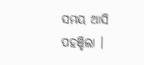ସମୟ ଆସି ପହଞ୍ଚିଲା ।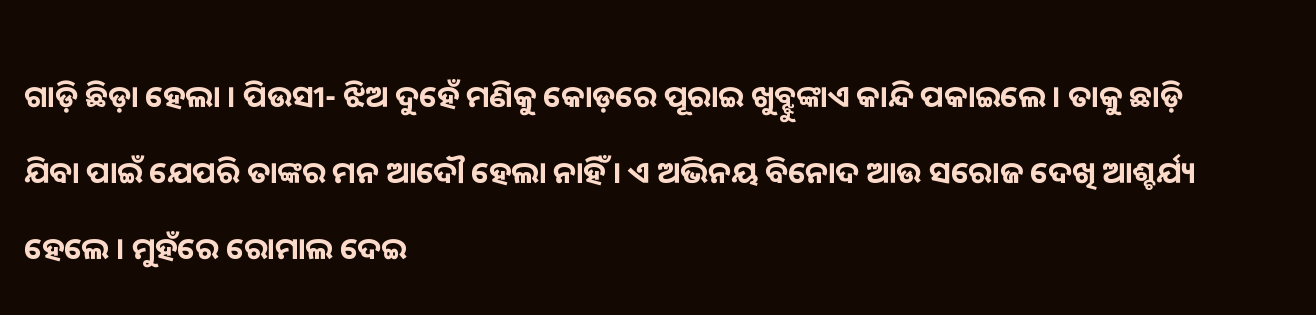ଗାଡ଼ି ଛିଡ଼ା ହେଲା । ପିଉସୀ- ଝିଅ ଦୁହେଁ ମଣିକୁ କୋଡ଼ରେ ପୂରାଇ ଖୁବ୍ଝୁଙ୍କାଏ କାନ୍ଦି ପକାଇଲେ । ତାକୁ ଛାଡ଼ି ଯିବା ପାଇଁ ଯେପରି ତାଙ୍କର ମନ ଆଦୌ ହେଲା ନାହିଁ । ଏ ଅଭିନୟ ବିନୋଦ ଆଉ ସରୋଜ ଦେଖି ଆଶ୍ଚର୍ଯ୍ୟ ହେଲେ । ମୁହଁରେ ରୋମାଲ ଦେଇ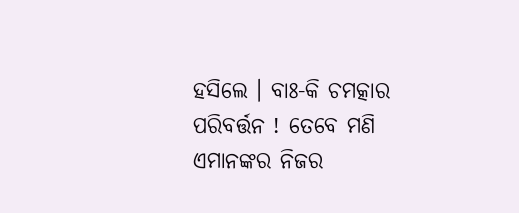ହସିଲେ । ବାଃ-କି ଚମତ୍କାର ପରିବର୍ତ୍ତନ ! ତେବେ ମଣି ଏମାନଙ୍କର ନିଜର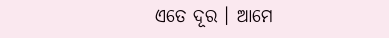ଏତେ ଦୂର । ଆମେ